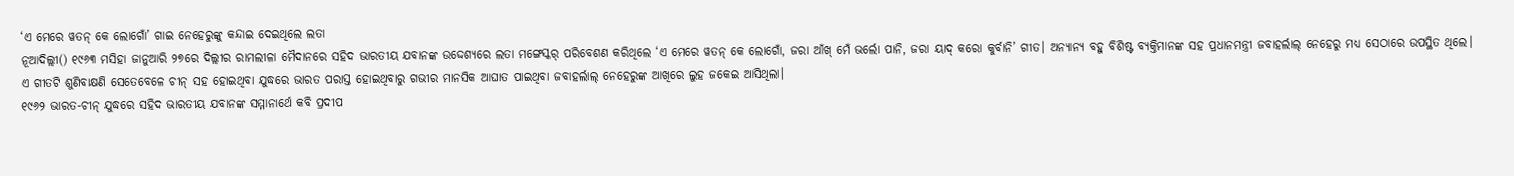‘ଏ ମେରେ ୱତନ୍ କେ ଲୋଗୋଁ’ ଗାଇ ନେହେରୁଙ୍କୁ କନ୍ଦାଇ ଦେଇଥିଲେ ଲତା
ନୂଆଦିଲ୍ଲୀ() ୧୯୬୩ ମସିହା ଜାନୁଆରି ୨୭ରେ ଦିଲ୍ଲୀର ରାମଲୀଳା ମୈଦାନରେ ସହିଦ ଭାରତୀୟ ଯବାନଙ୍କ ଉଦ୍ଦେଶ୍ୟରେ ଲତା ମଙ୍ଗେସ୍କର୍ ପରିବେଶଣ କରିଥିଲେ ‘ଏ ମେରେ ୱତନ୍ କେ ଲୋଗୋଁ, ଜରା ଆଁଖ୍ ମେଁ ଭର୍ଲୋ ପାନି, ଜରା ୟାଦ୍ କରୋ କୁର୍ବାନି’ ଗୀତ। ଅନ୍ୟାନ୍ୟ ବହୁ ବିଶିଷ୍ଟ ବ୍ୟକ୍ତିମାନଙ୍କ ସହ ପ୍ରଧାନମନ୍ତ୍ରୀ ଜବାହର୍ଲାଲ୍ ନେହେରୁ ମଧ୍ୟ ସେଠାରେ ଉପସ୍ଥିତ ଥିଲେ।
ଏ ଗୀତଟି ଶୁଣିବାକ୍ଷଣି ସେତେବେଳେ ଚୀନ୍ ସହ ହୋଇଥିବା ଯୁଦ୍ଧରେ ଭାରତ ପରାସ୍ତ ହୋଇଥିବାରୁ ଗଭୀର ମାନସିକ ଆଘାତ ପାଇଥିବା ଜବାହର୍ଲାଲ୍ ନେହେରୁଙ୍କ ଆଖିରେ ଲୁହ ଜକେଇ ଆସିଥିଲା।
୧୯୬୨ ଭାରତ-ଚୀନ୍ ଯୁଦ୍ଧରେ ସହିଦ ଭାରତୀୟ ଯବାନଙ୍କ ସମ୍ମାନାର୍ଥେ କବି ପ୍ରଦୀପ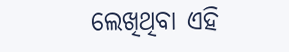ଲେଖିଥିବା ଏହି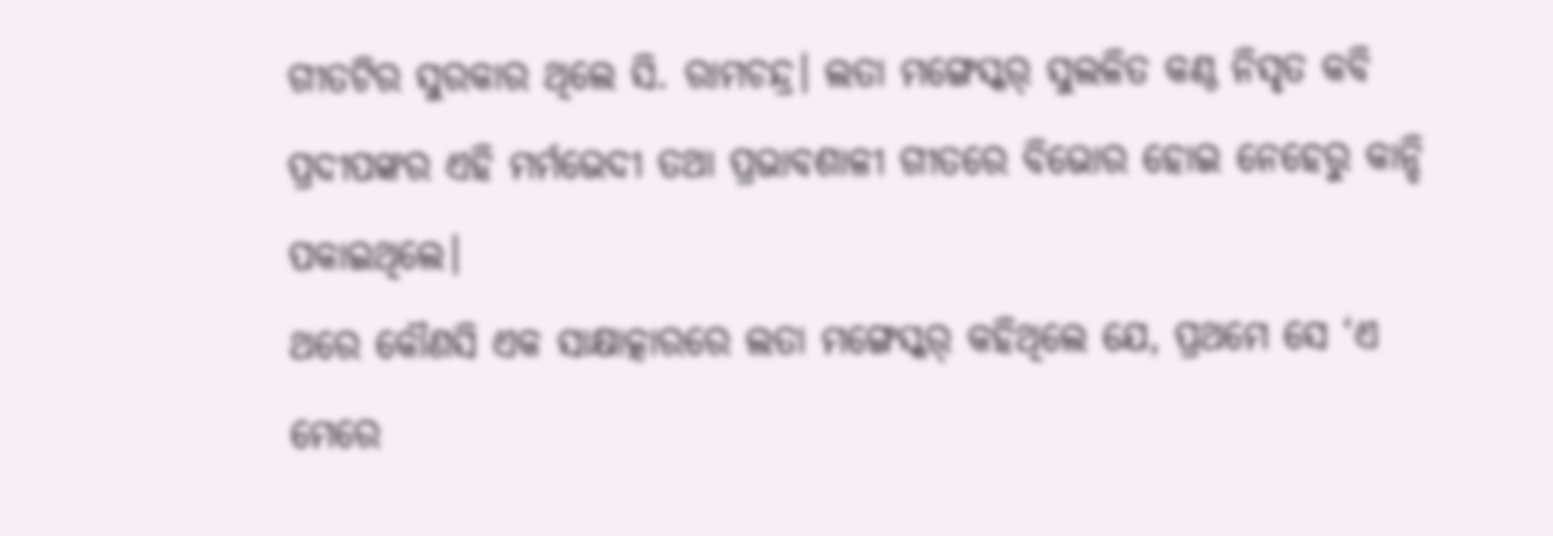ଗୀତଟିର ସୁରକାର ଥିଲେ ସି. ରାମଚନ୍ଦ୍ର। ଲତା ମଙ୍ଗେସ୍କର୍ ସୁଲଳିତ କଣ୍ଠ ନିସୃତ କବି ପ୍ରଦୀପଙ୍କର ଏହି ମର୍ମଭେଦୀ ତଥା ପ୍ରଭାବଶାଳୀ ଗୀତରେ ବିଭୋର ହୋଇ ନେହେରୁ କାନ୍ଦି ପକାଇଥିଲେ।
ଥରେ କୌଣସି ଏକ ସାକ୍ଷାତ୍କାରରେ ଲତା ମଙ୍ଗେସ୍କର୍ କହିଥିଲେ ଯେ, ପ୍ରଥମେ ସେ ‘ଏ ମେରେ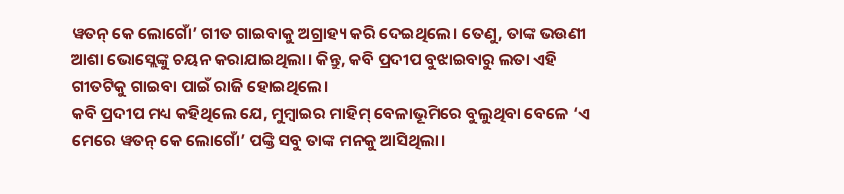ୱତନ୍ କେ ଲୋଗୋଁ’ ଗୀତ ଗାଇବାକୁ ଅଗ୍ରାହ୍ୟ କରି ଦେଇଥିଲେ। ତେଣୁ, ତାଙ୍କ ଭଉଣୀ ଆଶା ଭୋସ୍ଲେଙ୍କୁ ଚୟନ କରାଯାଇଥିଲା। କିନ୍ତୁ, କବି ପ୍ରଦୀପ ବୁଝାଇବାରୁ ଲତା ଏହି ଗୀତଟିକୁ ଗାଇବା ପାଇଁ ରାଜି ହୋଇଥିଲେ।
କବି ପ୍ରଦୀପ ମଧ୍ୟ କହିଥିଲେ ଯେ, ମୁମ୍ବାଇର ମାହିମ୍ ବେଳାଭୂମିରେ ବୁଲୁଥିବା ବେଳେ ‘ଏ ମେରେ ୱତନ୍ କେ ଲୋଗୋଁ’ ପଙ୍କ୍ତି ସବୁ ତାଙ୍କ ମନକୁ ଆସିଥିଲା।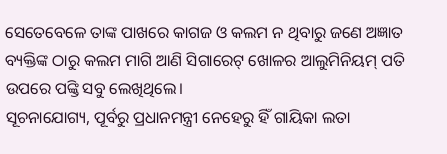ସେତେବେଳେ ତାଙ୍କ ପାଖରେ କାଗଜ ଓ କଲମ ନ ଥିବାରୁ ଜଣେ ଅଜ୍ଞାତ ବ୍ୟକ୍ତିଙ୍କ ଠାରୁ କଲମ ମାଗି ଆଣି ସିଗାରେଟ୍ ଖୋଳର ଆଲୁମିନିୟମ୍ ପତି ଉପରେ ପଙ୍କ୍ତି ସବୁ ଲେଖିଥିଲେ।
ସୂଚନାଯୋଗ୍ୟ, ପୂର୍ବରୁ ପ୍ରଧାନମନ୍ତ୍ରୀ ନେହେରୁ ହିଁ ଗାୟିକା ଲତା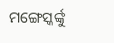ମଙ୍ଗେସ୍କର୍ଙ୍କୁ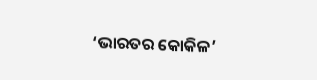‘ଭାରତର କୋକିଳ’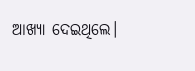ଆଖ୍ୟା ଦେଇଥିଲେ।